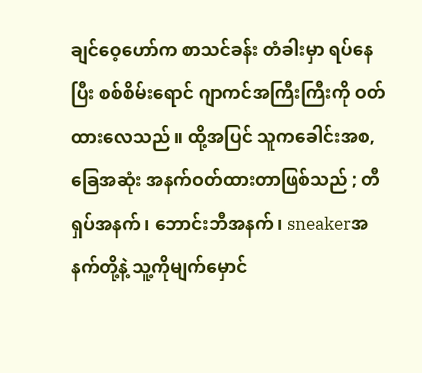ချင်ဝေ့ဟော်က စာသင်ခန်း တံခါးမှာ ရပ်နေပြီး စစ်စိမ်းရောင် ဂျာကင်အကြီးကြီးကို ဝတ်ထားလေသည်။ ထို့အပြင် သူကခေါင်းအစ,ခြေအဆုံး အနက်ဝတ်ထားတာဖြစ်သည် ; တီရှပ်အနက်၊ ဘောင်းဘီအနက်၊ sneakerအနက်တို့နဲ့ သူ့ကိုမျက်မှောင်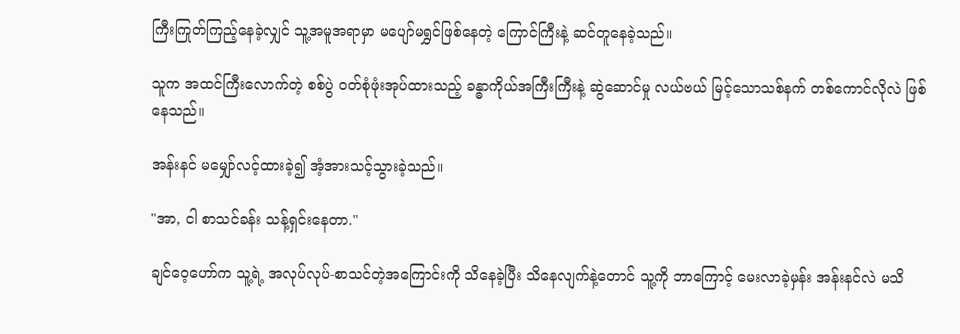ကြီးကြုတ်ကြည့်နေခဲ့လျှင် သူ့အမူအရာမှာ မပျော်မရွှင်ဖြစ်နေတဲ့ ကြောင်ကြီးနဲ့ ဆင်တူနေခဲ့သည်။

သူက အထင်ကြီးလောက်တဲ့ စစ်ပွဲ ဝတ်စုံဖုံးအုပ်ထားသည့် ခန္ဓာကိုယ်အကြီးကြီးနဲ့ ဆွဲဆောင်မှု လယ်ဗယ် မြင့်သောသစ်နက် တစ်ကောင်လိုလဲ ဖြစ်နေသည်။

အန်းနင် မမျှော်လင့်ထားခဲ့၍ အံ့အားသင့်သွားခဲ့သည်။

"အာ, ငါ စာသင်ခန်း သန့်ရှင်းနေတာ."

ချင်ဝေ့ဟော်က သူ့ရဲ့ အလုပ်လုပ်-စာသင်တဲ့အကြောင်းကို သိနေခဲ့ပြီး သိနေလျက်နဲ့တောင် သူ့ကို ဘာကြောင့် မေးလာခဲ့မှန်း အန်းနင်လဲ မသိ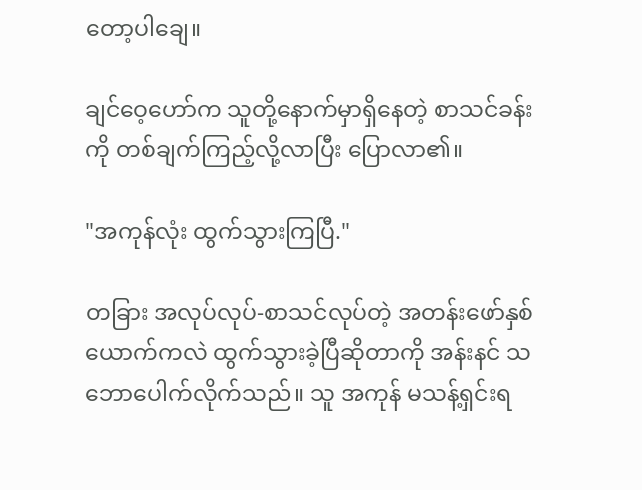တော့ပါချေ။

ချင်ဝေ့ဟော်က သူတို့နောက်မှာရှိနေတဲ့ စာသင်ခန်းကို တစ်ချက်ကြည့်လို့လာပြီး ပြောလာ၏။

"အကုန်လုံး ထွက်သွားကြပြီ."

တခြား အလုပ်လုပ်-စာသင်လုပ်တဲ့ အတန်းဖော်နှစ်ယောက်ကလဲ ထွက်သွားခဲ့ပြီဆိုတာကို အန်းနင် သဘောပေါက်လိုက်သည်။ သူ အကုန် မသန့်ရှင်းရ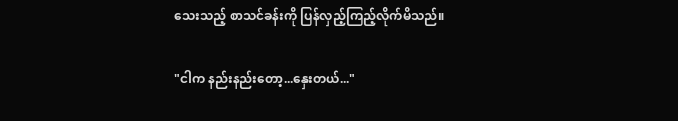သေးသည့် စာသင်ခန်းကို ပြန်လှည့်ကြည့်လိုက်မိသည်။

"ငါက နည်းနည်းတော့...နှေးတယ်..."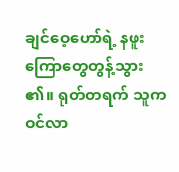ချင်ဝေ့ဟော်ရဲ့ နဖူးကြောတွေတွန့်သွား၏။ ရုတ်တရက် သူက ဝင်လာ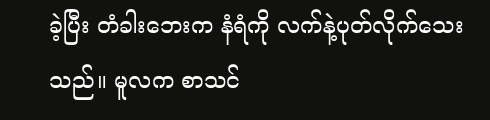ခဲ့ပြီး တံခါးဘေးက နံရံကို လက်နဲ့ပုတ်လိုက်သေးသည်။ မူလက စာသင်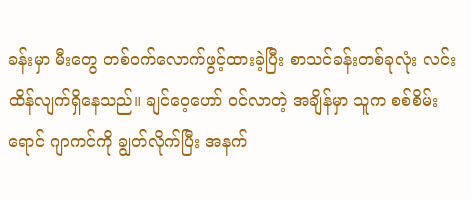ခန်းမှာ မီးတွေ တစ်ဝက်လောက်ဖွင့်ထားခဲ့ပြီး စာသင်ခန်းတစ်ခုလုံး လင်းထိန်လျက်ရှိနေသည်။ ချင်ဝေ့ဟော် ဝင်လာတဲ့ အချိန်မှာ သူက စစ်စိမ်းရောင် ဂျာကင်ကို ချွတ်လိုက်ပြီး အနက်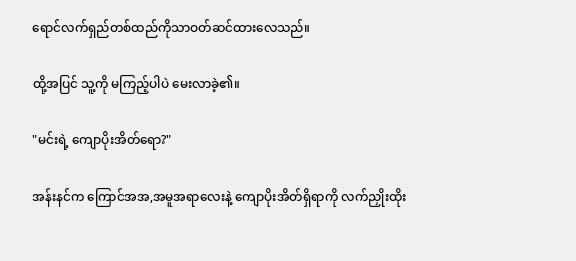ရောင်လက်ရှည်တစ်ထည်ကိုသာဝတ်ဆင်ထားလေသည်။

ထို့အပြင် သူ့ကို မကြည့်ပါပဲ မေးလာခဲ့၏။

"မင်းရဲ့ ကျောပိုးအိတ်ရော?"

အန်းနင်က ကြောင်အအ,အမူအရာလေးနဲ့ ကျောပိုးအိတ်ရှိရာကို လက်ညှိုးထိုး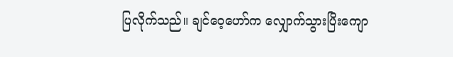ပြလိုက်သည်။ ချင်ဝေ့ဟော်က လျှောက်သွားပြိးကျော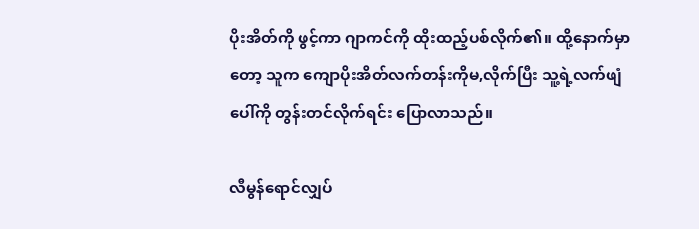ပိုးအိတ်ကို ဖွင့်ကာ ဂျာကင်ကို ထိုးထည့်ပစ်လိုက်၏။ ထို့နောက်မှာတော့ သူက ကျောပိုးအိတ်လက်တန်းကိုမ,လိုက်ပြီး သူ့ရဲ့လက်ဖျံပေါ်ကို တွန်းတင်လိုက်ရင်း ပြောလာသည်။

လီမွန်ရောင်လျှပ်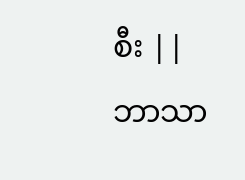စီး || ဘာသာ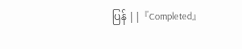ပြန် || 『Completed』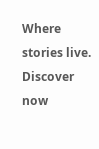Where stories live. Discover now